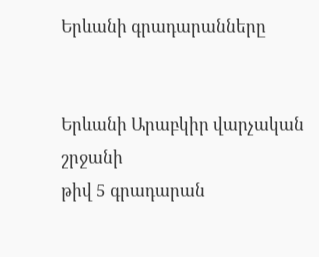Երևանի գրադարանները


Երևանի Արաբկիր վարչական շրջանի
թիվ 5 գրադարան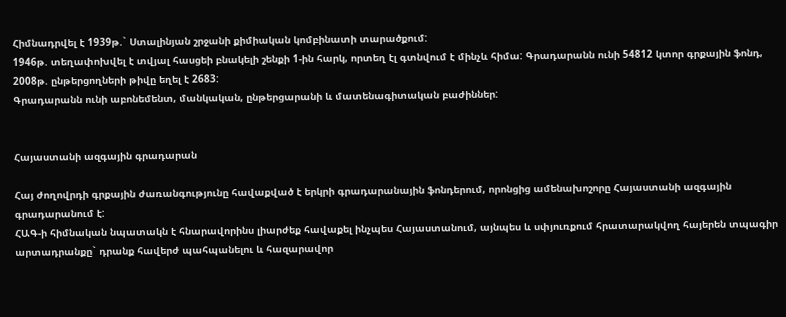Հիմնադրվել է 1939թ.` Ստալինյան շրջանի քիմիական կոմբինատի տարածքում:
1946թ. տեղափոխվել է տվյալ հասցեի բնակելի շենքի 1-ին հարկ, որտեղ էլ գտնվում է մինչև հիմա: Գրադարանն ունի 54812 կտոր գրքային ֆոնդ, 2008թ. ընթերցողների թիվը եղել է 2683:
Գրադարանն ունի աբոնեմենտ, մանկական, ընթերցարանի և մատենագիտական բաժիններ:


Հայաստանի ազգային գրադարան

Հայ ժողովրդի գրքային ժառանգությունը հավաքված է երկրի գրադարանային ֆոնդերում, որոնցից ամենախոշորը Հայաստանի ազգային գրադարանում է:
ՀԱԳ-ի հիմնական նպատակն է հնարավորինս լիարժեք հավաքել ինչպես Հայաստանում, այնպես և սփյուռքում հրատարակվող հայերեն տպագիր արտադրանքը` դրանք հավերժ պահպանելու և հազարավոր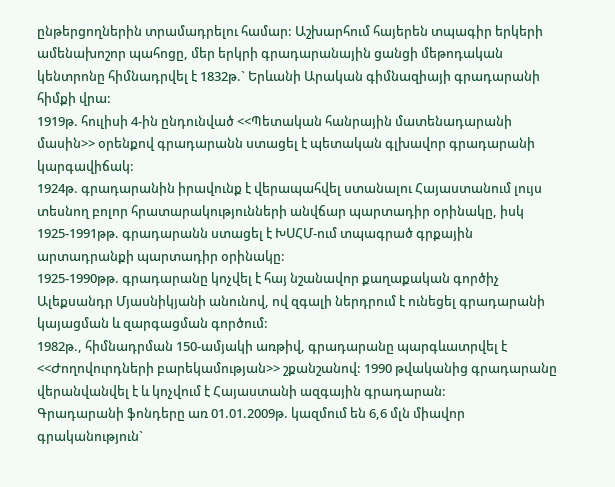ընթերցողներին տրամադրելու համար: Աշխարհում հայերեն տպագիր երկերի ամենախոշոր պահոցը, մեր երկրի գրադարանային ցանցի մեթոդական կենտրոնը հիմնադրվել է 1832թ.` Երևանի Արական գիմնազիայի գրադարանի հիմքի վրա:
1919թ. հուլիսի 4-ին ընդունված <<Պետական հանրային մատենադարանի մասին>> օրենքով գրադարանն ստացել է պետական գլխավոր գրադարանի կարգավիճակ:
1924թ. գրադարանին իրավունք է վերապահվել ստանալու Հայաստանում լույս տեսնող բոլոր հրատարակությունների անվճար պարտադիր օրինակը, իսկ 1925-1991թթ. գրադարանն ստացել է ԽՍՀՄ-ում տպագրած գրքային արտադրանքի պարտադիր օրինակը:
1925-1990թթ. գրադարանը կոչվել է հայ նշանավոր քաղաքական գործիչ Ալեքսանդր Մյասնիկյանի անունով, ով զգալի ներդրում է ունեցել գրադարանի կայացման և զարգացման գործում:
1982թ., հիմնադրման 150-ամյակի առթիվ, գրադարանը պարգևատրվել է <<Ժողովուրդների բարեկամության>> շքանշանով: 1990 թվականից գրադարանը վերանվանվել է և կոչվում է Հայաստանի ազգային գրադարան:
Գրադարանի ֆոնդերը առ 01.01.2009թ. կազմում են 6,6 մլն միավոր գրականություն`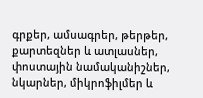գրքեր, ամսագրեր, թերթեր, քարտեզներ և ատլասներ, փոստային նամականիշներ, նկարներ, միկրոֆիլմեր և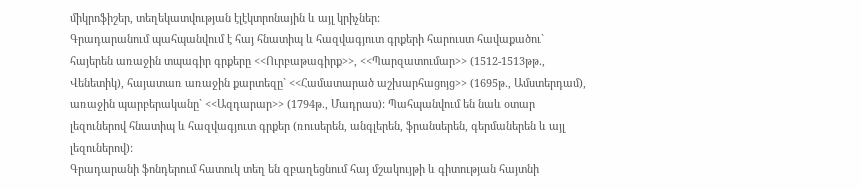միկրոֆիշեր, տեղեկատվության էլէկտրոնային և այլ կրիչներ:
Գրադարանում պահպանվում է հայ հնատիպ և հազվագյուտ գրքերի հարուստ հավաքածու` հայերեն առաջին տպագիր գրքերը <<Ուրբաթագիրք>>, <<Պարզատումար>> (1512-1513թթ., Վենետիկ), հայատառ առաջին քարտեզը` <<Համատարած աշխարհացոյց>> (1695թ., Ամստերդամ), առաջին պարբերականը` <<Ազդարար>> (1794թ., Մադրաս): Պահպանվում են նաև օտար լեզուներով հնատիպ և հազվագյուտ գրքեր (ռուսերեն, անգլերեն, ֆրանսերեն, գերմաներեն և այլ լեզուներով):
Գրադարանի ֆոնդերում հատուկ տեղ են զբաղեցնում հայ մշակույթի և գիտության հայտնի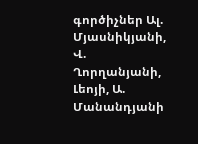գործիչներ Ալ. Մյասնիկյանի, Վ. Ղորղանյանի, Լեոյի, Ա. Մանանդյանի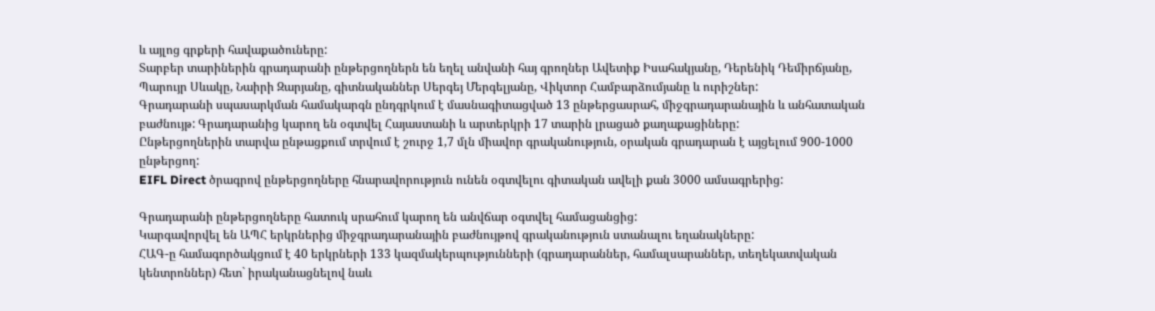և այլոց գրքերի հավաքածուները:
Տարբեր տարիներին գրադարանի ընթերցողներն են եղել անվանի հայ գրողներ Ավետիք Իսահակյանը, Դերենիկ Դեմիրճյանը, Պարույր Սևակը, Նաիրի Զարյանը, գիտնականներ Սերգեյ Մերգելյանը, Վիկտոր Համբարձումյանը և ուրիշներ:
Գրադարանի սպասարկման համակարգն ընդգրկում է մասնագիտացված 13 ընթերցասրահ, միջգրադարանային և անհատական բաժնույթ: Գրադարանից կարող են օգտվել Հայաստանի և արտերկրի 17 տարին լրացած քաղաքացիները:
Ընթերցողներին տարվա ընթացքում տրվում է շուրջ 1,7 մլն միավոր գրականություն, օրական գրադարան է այցելում 900-1000 ընթերցող:
EIFL Direct ծրագրով ընթերցողները հնարավորություն ունեն օգտվելու գիտական ավելի քան 3000 ամսագրերից:

Գրադարանի ընթերցողները հատուկ սրահում կարող են անվճար օգտվել համացանցից:
Կարգավորվել են ԱՊՀ երկրներից միջգրադարանային բաժնույթով գրականություն ստանալու եղանակները:
ՀԱԳ-ը համագործակցում է 40 երկրների 133 կազմակերպությունների (գրադարաններ, համալսարաններ, տեղեկատվական կենտրոններ) հետ` իրականացնելով նաև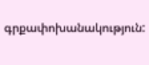գրքափոխանակություն: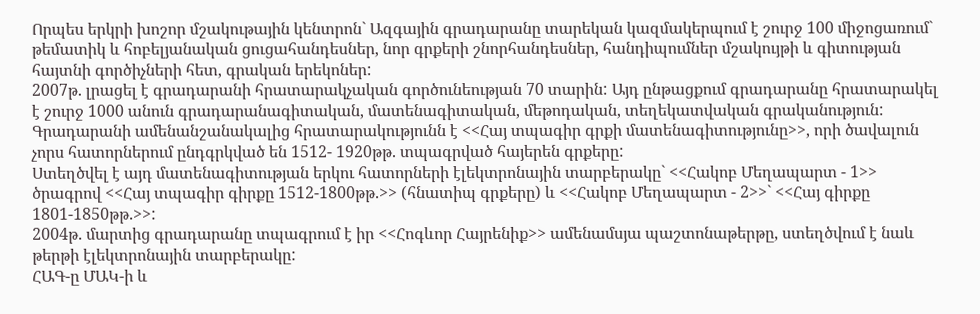Որպես երկրի խոշոր մշակութային կենտրոն` Ազգային գրադարանը տարեկան կազմակերպում է շուրջ 100 միջոցառում` թեմատիկ և հոբելյանական ցուցահանդեսներ, նոր գրքերի շնորհանդեսներ, հանդիպումներ մշակույթի և գիտության հայտնի գործիչների հետ, գրական երեկոներ:
2007թ. լրացել է գրադարանի հրատարակչական գործունեության 70 տարին: Այդ ընթացքում գրադարանը հրատարակել է շուրջ 1000 անուն գրադարանագիտական, մատենագիտական, մեթոդական, տեղեկատվական գրականություն:
Գրադարանի ամենանշանակալից հրատարակությունն է <<Հայ տպագիր գրքի մատենագիտությունը>>, որի ծավալուն չորս հատորներում ընդգրկված են 1512- 1920թթ. տպագրված հայերեն գրքերը:
Ստեղծվել է այդ մատենագիտության երկու հատորների էլեկտրոնային տարբերակը` <<Հակոբ Մեղապարտ - 1>> ծրագրով <<Հայ տպագիր գիրքը 1512-1800թթ.>> (հնատիպ գրքերը) և <<Հակոբ Մեղապարտ - 2>>` <<Հայ գիրքը 1801-1850թթ.>>:
2004թ. մարտից գրադարանը տպագրում է իր <<Հոգևոր Հայրենիք>> ամենամսյա պաշտոնաթերթը, ստեղծվում է նաև թերթի էլեկտրոնային տարբերակը:
ՀԱԳ-ը ՄԱԿ-ի և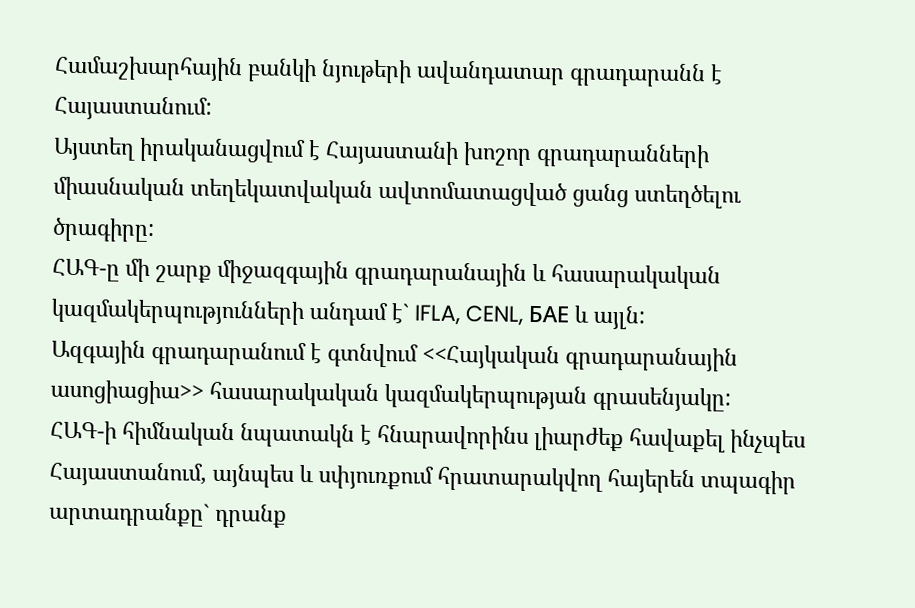Համաշխարհային բանկի նյութերի ավանդատար գրադարանն է Հայաստանում:
Այստեղ իրականացվում է Հայաստանի խոշոր գրադարանների միասնական տեղեկատվական ավտոմատացված ցանց ստեղծելու ծրագիրը:
ՀԱԳ-ը մի շարք միջազգային գրադարանային և հասարակական կազմակերպությունների անդամ է` IFLA, CENL, БАЕ և այլն:
Ազգային գրադարանում է գտնվում <<Հայկական գրադարանային ասոցիացիա>> հասարակական կազմակերպության գրասենյակը:
ՀԱԳ-ի հիմնական նպատակն է հնարավորինս լիարժեք հավաքել ինչպես Հայաստանում, այնպես և սփյուռքում հրատարակվող հայերեն տպագիր արտադրանքը` դրանք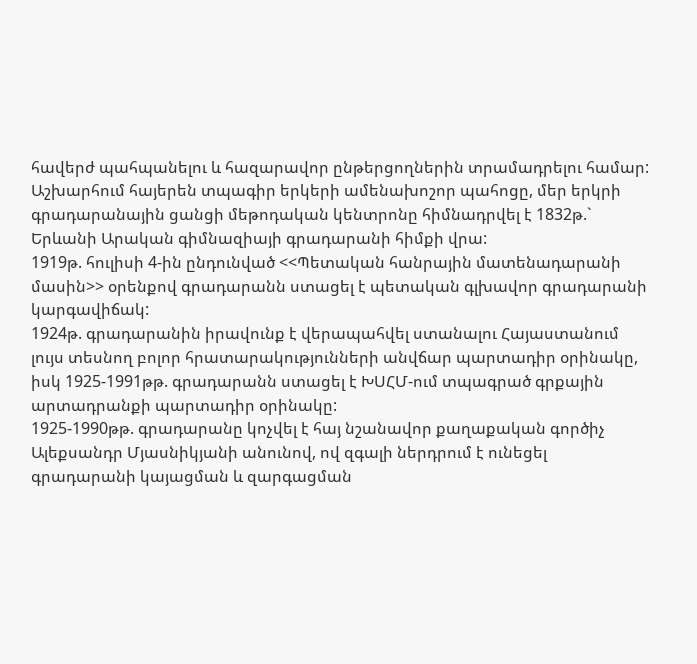հավերժ պահպանելու և հազարավոր ընթերցողներին տրամադրելու համար: Աշխարհում հայերեն տպագիր երկերի ամենախոշոր պահոցը, մեր երկրի գրադարանային ցանցի մեթոդական կենտրոնը հիմնադրվել է 1832թ.` Երևանի Արական գիմնազիայի գրադարանի հիմքի վրա:
1919թ. հուլիսի 4-ին ընդունված <<Պետական հանրային մատենադարանի մասին>> օրենքով գրադարանն ստացել է պետական գլխավոր գրադարանի կարգավիճակ:
1924թ. գրադարանին իրավունք է վերապահվել ստանալու Հայաստանում լույս տեսնող բոլոր հրատարակությունների անվճար պարտադիր օրինակը, իսկ 1925-1991թթ. գրադարանն ստացել է ԽՍՀՄ-ում տպագրած գրքային արտադրանքի պարտադիր օրինակը:
1925-1990թթ. գրադարանը կոչվել է հայ նշանավոր քաղաքական գործիչ Ալեքսանդր Մյասնիկյանի անունով, ով զգալի ներդրում է ունեցել գրադարանի կայացման և զարգացման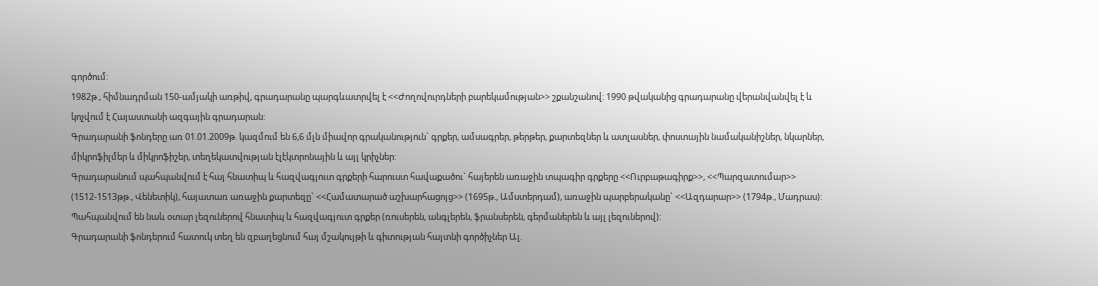գործում:
1982թ., հիմնադրման 150-ամյակի առթիվ, գրադարանը պարգևատրվել է <<Ժողովուրդների բարեկամության>> շքանշանով: 1990 թվականից գրադարանը վերանվանվել է և կոչվում է Հայաստանի ազգային գրադարան:
Գրադարանի ֆոնդերը առ 01.01.2009թ. կազմում են 6,6 մլն միավոր գրականություն` գրքեր, ամսագրեր, թերթեր, քարտեզներ և ատլասներ, փոստային նամականիշներ, նկարներ, միկրոֆիլմեր և միկրոֆիշեր, տեղեկատվության էլէկտրոնային և այլ կրիչներ:
Գրադարանում պահպանվում է հայ հնատիպ և հազվագյուտ գրքերի հարուստ հավաքածու` հայերեն առաջին տպագիր գրքերը <<Ուրբաթագիրք>>, <<Պարզատումար>> (1512-1513թթ., Վենետիկ), հայատառ առաջին քարտեզը` <<Համատարած աշխարհացոյց>> (1695թ., Ամստերդամ), առաջին պարբերականը` <<Ազդարար>> (1794թ., Մադրաս): Պահպանվում են նաև օտար լեզուներով հնատիպ և հազվագյուտ գրքեր (ռուսերեն, անգլերեն, ֆրանսերեն, գերմաներեն և այլ լեզուներով):
Գրադարանի ֆոնդերում հատուկ տեղ են զբաղեցնում հայ մշակույթի և գիտության հայտնի գործիչներ Ալ.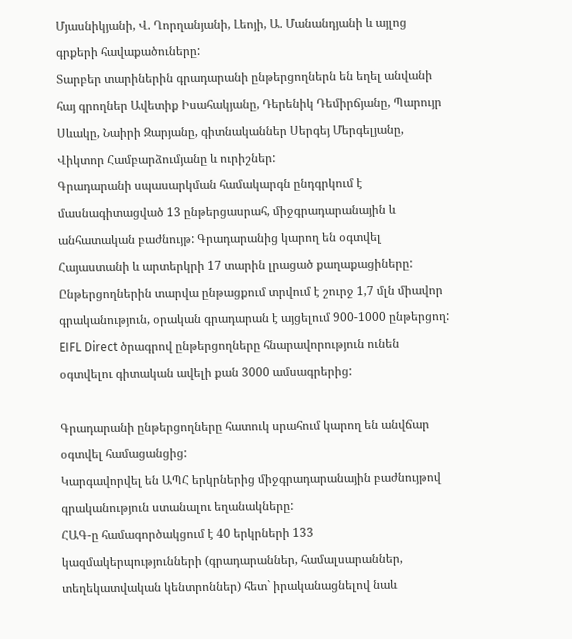Մյասնիկյանի, Վ. Ղորղանյանի, Լեոյի, Ա. Մանանդյանի և այլոց գրքերի հավաքածուները:
Տարբեր տարիներին գրադարանի ընթերցողներն են եղել անվանի հայ գրողներ Ավետիք Իսահակյանը, Դերենիկ Դեմիրճյանը, Պարույր Սևակը, Նաիրի Զարյանը, գիտնականներ Սերգեյ Մերգելյանը, Վիկտոր Համբարձումյանը և ուրիշներ:
Գրադարանի սպասարկման համակարգն ընդգրկում է մասնագիտացված 13 ընթերցասրահ, միջգրադարանային և անհատական բաժնույթ: Գրադարանից կարող են օգտվել Հայաստանի և արտերկրի 17 տարին լրացած քաղաքացիները:
Ընթերցողներին տարվա ընթացքում տրվում է շուրջ 1,7 մլն միավոր գրականություն, օրական գրադարան է այցելում 900-1000 ընթերցող:
EIFL Direct ծրագրով ընթերցողները հնարավորություն ունեն օգտվելու գիտական ավելի քան 3000 ամսագրերից:

Գրադարանի ընթերցողները հատուկ սրահում կարող են անվճար օգտվել համացանցից:
Կարգավորվել են ԱՊՀ երկրներից միջգրադարանային բաժնույթով գրականություն ստանալու եղանակները:
ՀԱԳ-ը համագործակցում է 40 երկրների 133 կազմակերպությունների (գրադարաններ, համալսարաններ, տեղեկատվական կենտրոններ) հետ` իրականացնելով նաև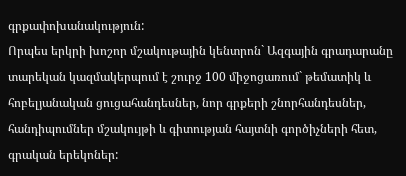գրքափոխանակություն:
Որպես երկրի խոշոր մշակութային կենտրոն` Ազգային գրադարանը տարեկան կազմակերպում է շուրջ 100 միջոցառում` թեմատիկ և հոբելյանական ցուցահանդեսներ, նոր գրքերի շնորհանդեսներ, հանդիպումներ մշակույթի և գիտության հայտնի գործիչների հետ, գրական երեկոներ: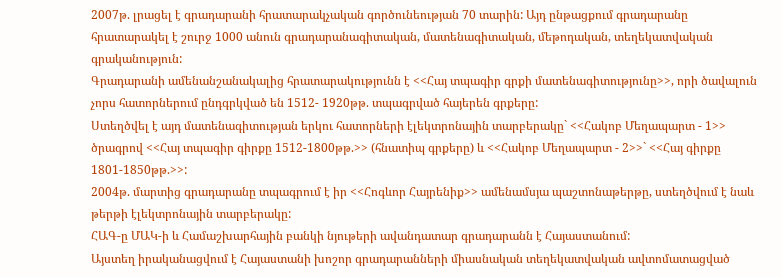2007թ. լրացել է գրադարանի հրատարակչական գործունեության 70 տարին: Այդ ընթացքում գրադարանը հրատարակել է շուրջ 1000 անուն գրադարանագիտական, մատենագիտական, մեթոդական, տեղեկատվական գրականություն:
Գրադարանի ամենանշանակալից հրատարակությունն է <<Հայ տպագիր գրքի մատենագիտությունը>>, որի ծավալուն չորս հատորներում ընդգրկված են 1512- 1920թթ. տպագրված հայերեն գրքերը:
Ստեղծվել է այդ մատենագիտության երկու հատորների էլեկտրոնային տարբերակը` <<Հակոբ Մեղապարտ - 1>> ծրագրով <<Հայ տպագիր գիրքը 1512-1800թթ.>> (հնատիպ գրքերը) և <<Հակոբ Մեղապարտ - 2>>` <<Հայ գիրքը 1801-1850թթ.>>:
2004թ. մարտից գրադարանը տպագրում է իր <<Հոգևոր Հայրենիք>> ամենամսյա պաշտոնաթերթը, ստեղծվում է նաև թերթի էլեկտրոնային տարբերակը:
ՀԱԳ-ը ՄԱԿ-ի և Համաշխարհային բանկի նյութերի ավանդատար գրադարանն է Հայաստանում:
Այստեղ իրականացվում է Հայաստանի խոշոր գրադարանների միասնական տեղեկատվական ավտոմատացված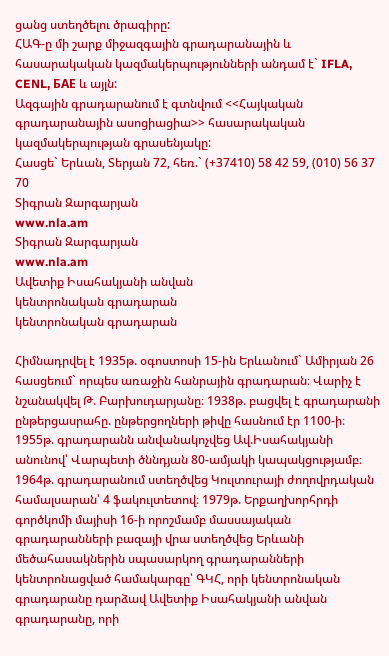ցանց ստեղծելու ծրագիրը:
ՀԱԳ-ը մի շարք միջազգային գրադարանային և հասարակական կազմակերպությունների անդամ է` IFLA, CENL, БАЕ և այլն:
Ազգային գրադարանում է գտնվում <<Հայկական գրադարանային ասոցիացիա>> հասարակական կազմակերպության գրասենյակը:
Հասցե` Երևան, Տերյան 72, հեռ.` (+37410) 58 42 59, (010) 56 37 70
Տիգրան Զարգարյան
www.nla.am
Տիգրան Զարգարյան
www.nla.am
Ավետիք Իսահակյանի անվան
կենտրոնական գրադարան
կենտրոնական գրադարան

Հիմնադրվել է 1935թ. օգոստոսի 15-ին Երևանում` Ամիրյան 26 հասցեում` որպես առաջին հանրային գրադարան։ Վարիչ է նշանակվել Թ. Բարխուդարյանը։ 1938թ. բացվել է գրադարանի ընթերցասրահը. ընթերցողների թիվը հասնում էր 1100-ի։
1955թ. գրադարանն անվանակոչվեց Ավ.Իսահակյանի անունով՝ Վարպետի ծննդյան 80-ամյակի կապակցությամբ։
1964թ. գրադարանում ստեղծվեց Կուլտուրայի ժողովրդական համալսարան՝ 4 ֆակուլտետով։ 1979թ. Երքաղխորհրդի գործկոմի մայիսի 16-ի որոշմամբ մասսայական գրադարանների բազայի վրա ստեղծվեց Երևանի մեծահասակներին սպասարկող գրադարանների կենտրոնացված համակարգը՝ ԳԿՀ, որի կենտրոնական գրադարանը դարձավ Ավետիք Իսահակյանի անվան գրադարանը, որի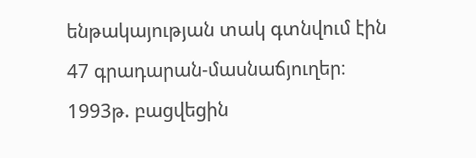ենթակայության տակ գտնվում էին 47 գրադարան-մասնաճյուղեր։
1993թ. բացվեցին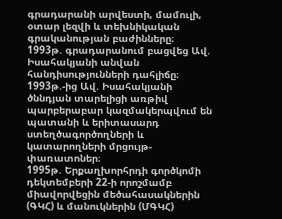գրադարանի արվեստի, մամուլի, օտար լեզվի և տեխնիկական գրականության բաժինները։
1993թ. գրադարանում բացվեց Ավ. Իսահակյանի անվան հանդիսությունների դահլիճը։
1993թ.-ից Ավ. Իսահակյանի ծննդյան տարելիցի առթիվ պարբերաբար կազմակերպվում են պատանի և երիտասարդ ստեղծագործողների և կատարողների մրցույթ-փառատոներ։
1995թ. Երքաղխորհրդի գործկոմի դեկտեմբերի 22-ի որոշմամբ միավորվեցին մեծահասակներին (ԳԿՀ) և մանուկներին (ՄԳԿՀ)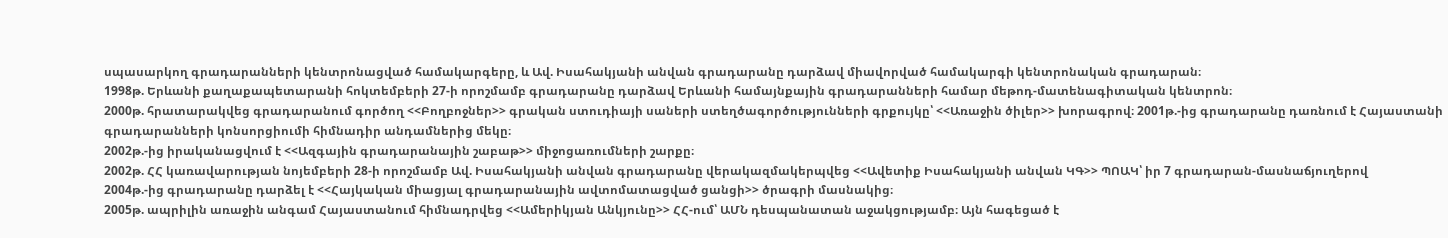սպասարկող գրադարանների կենտրոնացված համակարգերը, և Ավ. Իսահակյանի անվան գրադարանը դարձավ միավորված համակարգի կենտրոնական գրադարան։
1998թ. Երևանի քաղաքապետարանի հոկտեմբերի 27-ի որոշմամբ գրադարանը դարձավ Երևանի համայնքային գրադարանների համար մեթոդ-մատենագիտական կենտրոն։
2000թ. հրատարակվեց գրադարանում գործող <<Բողբոջներ>> գրական ստուդիայի սաների ստեղծագործությունների գրքույկը՝ <<Առաջին ծիլեր>> խորագրով։ 2001թ.-ից գրադարանը դառնում է Հայաստանի գրադարանների կոնսորցիումի հիմնադիր անդամներից մեկը։
2002թ.-ից իրականացվում է <<Ազգային գրադարանային շաբաթ>> միջոցառումների շարքը։
2002թ. ՀՀ կառավարության նոյեմբերի 28-ի որոշմամբ Ավ. Իսահակյանի անվան գրադարանը վերակազմակերպվեց <<Ավետիք Իսահակյանի անվան ԿԳ>> ՊՈԱԿ՝ իր 7 գրադարան-մասնաճյուղերով
2004թ.-ից գրադարանը դարձել է <<Հայկական միացյալ գրադարանային ավտոմատացված ցանցի>> ծրագրի մասնակից։
2005թ. ապրիլին առաջին անգամ Հայաստանում հիմնադրվեց <<Ամերիկյան Անկյունը>> ՀՀ-ում՝ ԱՄՆ դեսպանատան աջակցությամբ։ Այն հագեցած է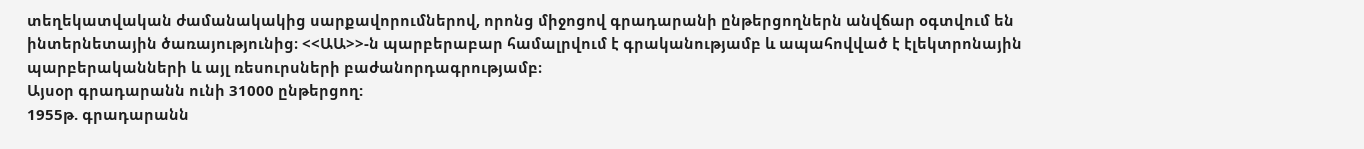տեղեկատվական ժամանակակից սարքավորումներով, որոնց միջոցով գրադարանի ընթերցողներն անվճար օգտվում են ինտերնետային ծառայությունից։ <<ԱԱ>>-ն պարբերաբար համալրվում է գրականությամբ և ապահովված է էլեկտրոնային պարբերականների և այլ ռեսուրսների բաժանորդագրությամբ։
Այսօր գրադարանն ունի 31000 ընթերցող:
1955թ. գրադարանն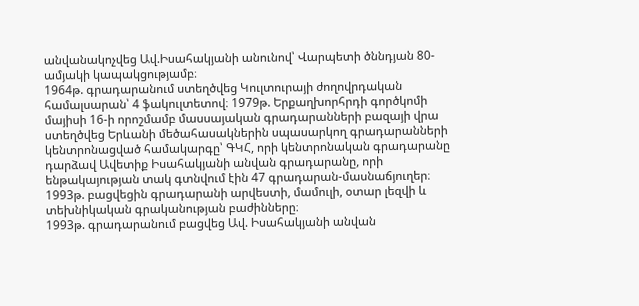անվանակոչվեց Ավ.Իսահակյանի անունով՝ Վարպետի ծննդյան 80-ամյակի կապակցությամբ։
1964թ. գրադարանում ստեղծվեց Կուլտուրայի ժողովրդական համալսարան՝ 4 ֆակուլտետով։ 1979թ. Երքաղխորհրդի գործկոմի մայիսի 16-ի որոշմամբ մասսայական գրադարանների բազայի վրա ստեղծվեց Երևանի մեծահասակներին սպասարկող գրադարանների կենտրոնացված համակարգը՝ ԳԿՀ, որի կենտրոնական գրադարանը դարձավ Ավետիք Իսահակյանի անվան գրադարանը, որի ենթակայության տակ գտնվում էին 47 գրադարան-մասնաճյուղեր։
1993թ. բացվեցին գրադարանի արվեստի, մամուլի, օտար լեզվի և տեխնիկական գրականության բաժինները։
1993թ. գրադարանում բացվեց Ավ. Իսահակյանի անվան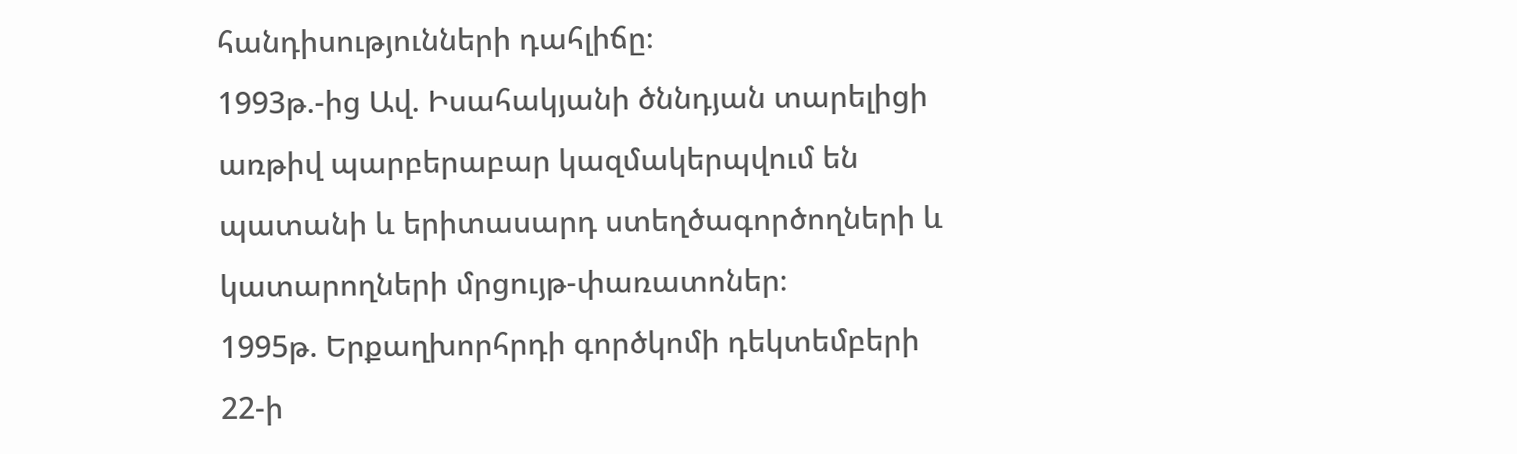հանդիսությունների դահլիճը։
1993թ.-ից Ավ. Իսահակյանի ծննդյան տարելիցի առթիվ պարբերաբար կազմակերպվում են պատանի և երիտասարդ ստեղծագործողների և կատարողների մրցույթ-փառատոներ։
1995թ. Երքաղխորհրդի գործկոմի դեկտեմբերի 22-ի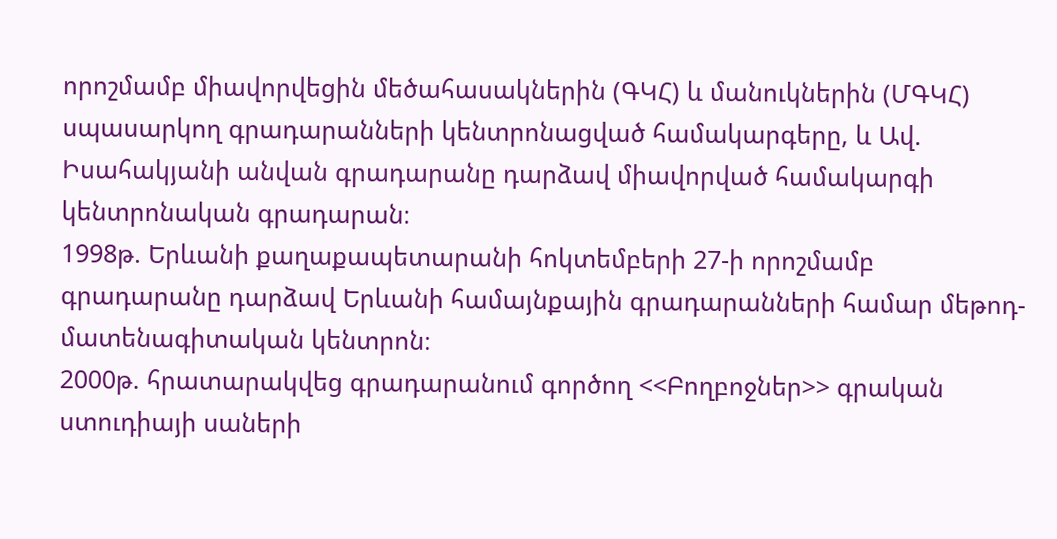որոշմամբ միավորվեցին մեծահասակներին (ԳԿՀ) և մանուկներին (ՄԳԿՀ) սպասարկող գրադարանների կենտրոնացված համակարգերը, և Ավ. Իսահակյանի անվան գրադարանը դարձավ միավորված համակարգի կենտրոնական գրադարան։
1998թ. Երևանի քաղաքապետարանի հոկտեմբերի 27-ի որոշմամբ գրադարանը դարձավ Երևանի համայնքային գրադարանների համար մեթոդ-մատենագիտական կենտրոն։
2000թ. հրատարակվեց գրադարանում գործող <<Բողբոջներ>> գրական ստուդիայի սաների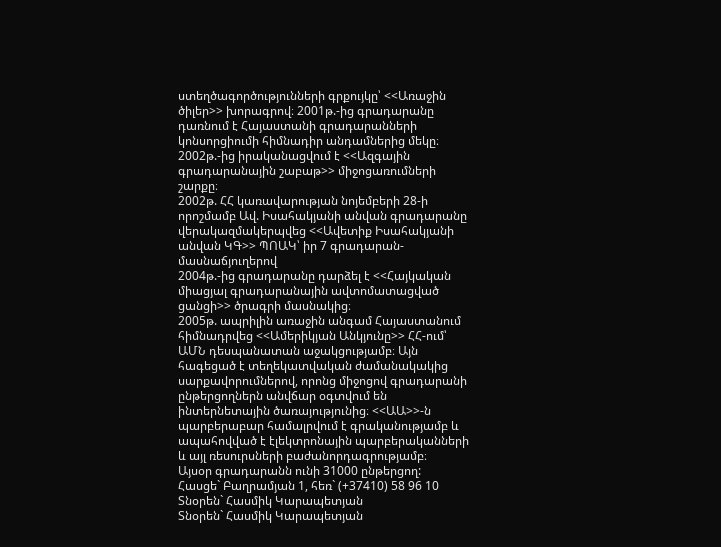ստեղծագործությունների գրքույկը՝ <<Առաջին ծիլեր>> խորագրով։ 2001թ.-ից գրադարանը դառնում է Հայաստանի գրադարանների կոնսորցիումի հիմնադիր անդամներից մեկը։
2002թ.-ից իրականացվում է <<Ազգային գրադարանային շաբաթ>> միջոցառումների շարքը։
2002թ. ՀՀ կառավարության նոյեմբերի 28-ի որոշմամբ Ավ. Իսահակյանի անվան գրադարանը վերակազմակերպվեց <<Ավետիք Իսահակյանի անվան ԿԳ>> ՊՈԱԿ՝ իր 7 գրադարան-մասնաճյուղերով
2004թ.-ից գրադարանը դարձել է <<Հայկական միացյալ գրադարանային ավտոմատացված ցանցի>> ծրագրի մասնակից։
2005թ. ապրիլին առաջին անգամ Հայաստանում հիմնադրվեց <<Ամերիկյան Անկյունը>> ՀՀ-ում՝ ԱՄՆ դեսպանատան աջակցությամբ։ Այն հագեցած է տեղեկատվական ժամանակակից սարքավորումներով, որոնց միջոցով գրադարանի ընթերցողներն անվճար օգտվում են ինտերնետային ծառայությունից։ <<ԱԱ>>-ն պարբերաբար համալրվում է գրականությամբ և ապահովված է էլեկտրոնային պարբերականների և այլ ռեսուրսների բաժանորդագրությամբ։
Այսօր գրադարանն ունի 31000 ընթերցող:
Հասցե` Բաղրամյան 1, հեռ` (+37410) 58 96 10
Տնօրեն` Հասմիկ Կարապետյան
Տնօրեն` Հասմիկ Կարապետյան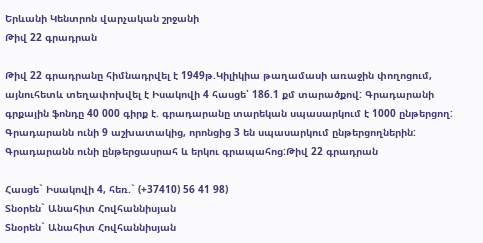Երևանի Կենտրոն վարչական շրջանի
Թիվ 22 գրադրան

Թիվ 22 գրադրանը հիմնադրվել է 1949թ.Կիլիկիա թաղամասի առաջին փողոցում, այնուհետև տեղափոխվել է Իսակովի 4 հասցե՝ 186.1 քմ տարածքով: Գրադարանի գրքային ֆոնդը 40 000 գիրք է. գրադարանը տարեկան սպասարկում է 1000 ընթերցող: Գրադարանն ունի 9 աշխատակից, որոնցից 3 են սպասարկում ընթերցողներին: Գրադարանն ունի ընթերցասրահ և երկու գրապահոց:Թիվ 22 գրադրան

Հասցե` Իսակովի 4, հեռ.` (+37410) 56 41 98)
Տնօրեն` Անահիտ Հովհաննիսյան
Տնօրեն` Անահիտ Հովհաննիսյան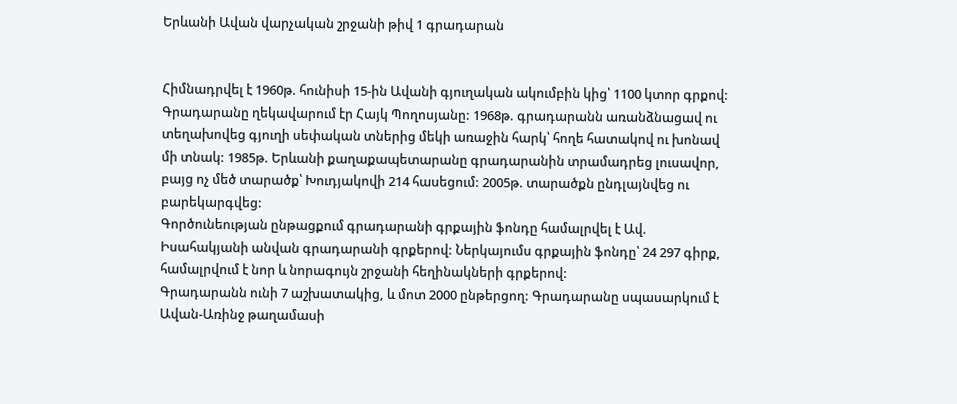Երևանի Ավան վարչական շրջանի թիվ 1 գրադարան


Հիմնադրվել է 1960թ. հունիսի 15-ին Ավանի գյուղական ակումբին կից՝ 1100 կտոր գրքով: Գրադարանը ղեկավարում էր Հայկ Պողոսյանը: 1968թ. գրադարանն առանձնացավ ու տեղախովեց գյուղի սեփական տներից մեկի առաջին հարկ՝ հողե հատակով ու խոնավ մի տնակ: 1985թ. Երևանի քաղաքապետարանը գրադարանին տրամադրեց լուսավոր, բայց ոչ մեծ տարածք՝ Խուդյակովի 214 հասեցում: 2005թ. տարածքն ընդլայնվեց ու բարեկարգվեց:
Գործունեության ընթացքում գրադարանի գրքային ֆոնդը համալրվել է Ավ. Իսահակյանի անվան գրադարանի գրքերով: Ներկայումս գրքային ֆոնդը՝ 24 297 գիրք, համալրվում է նոր և նորագույն շրջանի հեղինակների գրքերով:
Գրադարանն ունի 7 աշխատակից, և մոտ 2000 ընթերցող: Գրադարանը սպասարկում է Ավան-Առինջ թաղամասի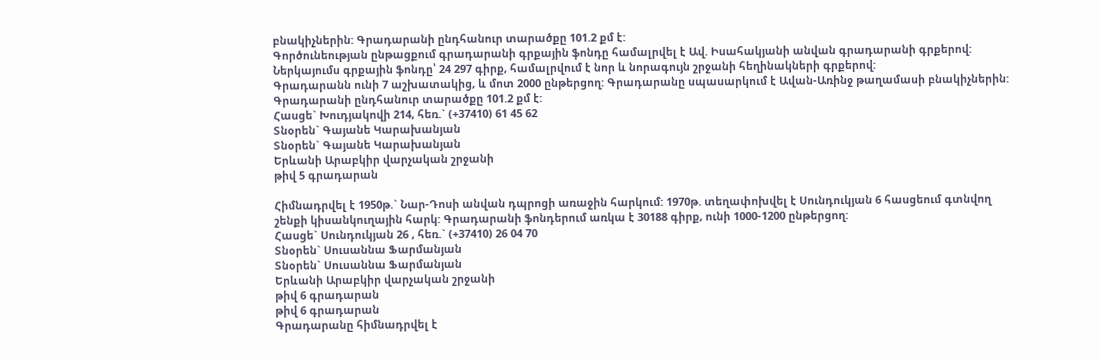բնակիչներին: Գրադարանի ընդհանուր տարածքը 101.2 քմ է:
Գործունեության ընթացքում գրադարանի գրքային ֆոնդը համալրվել է Ավ. Իսահակյանի անվան գրադարանի գրքերով: Ներկայումս գրքային ֆոնդը՝ 24 297 գիրք, համալրվում է նոր և նորագույն շրջանի հեղինակների գրքերով:
Գրադարանն ունի 7 աշխատակից, և մոտ 2000 ընթերցող: Գրադարանը սպասարկում է Ավան-Առինջ թաղամասի բնակիչներին: Գրադարանի ընդհանուր տարածքը 101.2 քմ է:
Հասցե` Խուդյակովի 214, հեռ.` (+37410) 61 45 62
Տնօրեն` Գայանե Կարախանյան
Տնօրեն` Գայանե Կարախանյան
Երևանի Արաբկիր վարչական շրջանի
թիվ 5 գրադարան

Հիմնադրվել է 1950թ.` Նար-Դոսի անվան դպրոցի առաջին հարկում: 1970թ. տեղափոխվել է Սունդուկյան 6 հասցեում գտնվող շենքի կիսանկուղային հարկ: Գրադարանի ֆոնդերում առկա է 30188 գիրք, ունի 1000-1200 ընթերցող:
Հասցե` Սունդուկյան 26 , հեռ.` (+37410) 26 04 70
Տնօրեն` Սուսաննա Ֆարմանյան
Տնօրեն` Սուսաննա Ֆարմանյան
Երևանի Արաբկիր վարչական շրջանի
թիվ 6 գրադարան
թիվ 6 գրադարան
Գրադարանը հիմնադրվել է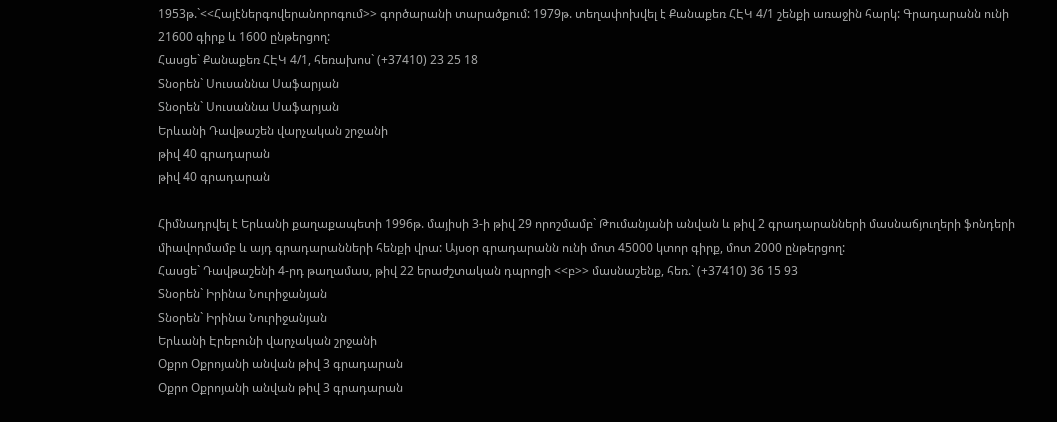1953թ.`<<Հայէներգովերանորոգում>> գործարանի տարածքում: 1979թ. տեղափոխվել է Քանաքեռ ՀԷԿ 4/1 շենքի առաջին հարկ: Գրադարանն ունի 21600 գիրք և 1600 ընթերցող:
Հասցե` Քանաքեռ ՀԷԿ 4/1, հեռախոս` (+37410) 23 25 18
Տնօրեն` Սուսաննա Սաֆարյան
Տնօրեն` Սուսաննա Սաֆարյան
Երևանի Դավթաշեն վարչական շրջանի
թիվ 40 գրադարան
թիվ 40 գրադարան

Հիմնադրվել է Երևանի քաղաքապետի 1996թ. մայիսի 3-ի թիվ 29 որոշմամբ` Թումանյանի անվան և թիվ 2 գրադարանների մասնաճյուղերի ֆոնդերի միավորմամբ և այդ գրադարանների հենքի վրա: Այսօր գրադարանն ունի մոտ 45000 կտոր գիրք, մոտ 2000 ընթերցող:
Հասցե` Դավթաշենի 4-րդ թաղամաս, թիվ 22 երաժշտական դպրոցի <<բ>> մասնաշենք, հեռ.` (+37410) 36 15 93
Տնօրեն` Իրինա Նուրիջանյան
Տնօրեն` Իրինա Նուրիջանյան
Երևանի Էրեբունի վարչական շրջանի
Օքրո Օքրոյանի անվան թիվ 3 գրադարան
Օքրո Օքրոյանի անվան թիվ 3 գրադարան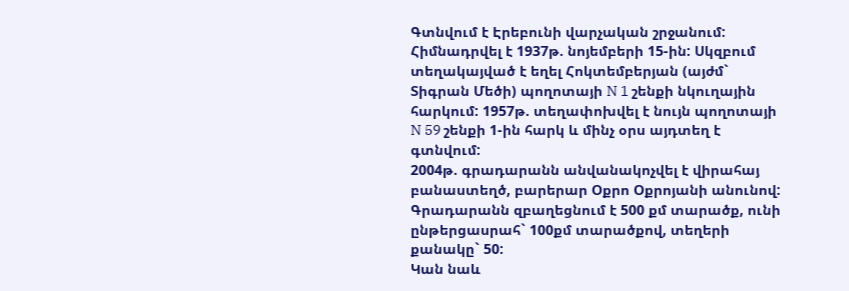Գտնվում է Էրեբունի վարչական շրջանում: Հիմնադրվել է 1937թ. նոյեմբերի 15-ին: Սկզբում տեղակայված է եղել Հոկտեմբերյան (այժմ` Տիգրան Մեծի) պողոտայի N 1 շենքի նկուղային հարկում: 1957թ. տեղափոխվել է նույն պողոտայի N 59 շենքի 1-ին հարկ և մինչ օրս այդտեղ է գտնվում:
2004թ. գրադարանն անվանակոչվել է վիրահայ բանաստեղծ, բարերար Օքրո Օքրոյանի անունով:
Գրադարանն զբաղեցնում է 500 քմ տարածք, ունի ընթերցասրահ` 100քմ տարածքով, տեղերի քանակը` 50:
Կան նաև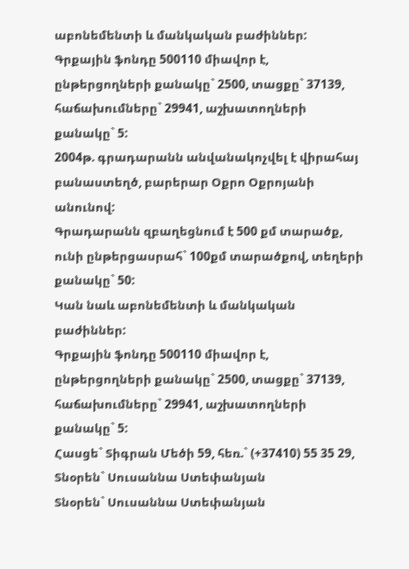աբոնեմենտի և մանկական բաժիններ:
Գրքային ֆոնդը 500110 միավոր է, ընթերցողների քանակը` 2500, տացքը` 37139, հաճախումները` 29941, աշխատողների քանակը` 5:
2004թ. գրադարանն անվանակոչվել է վիրահայ բանաստեղծ, բարերար Օքրո Օքրոյանի անունով:
Գրադարանն զբաղեցնում է 500 քմ տարածք, ունի ընթերցասրահ` 100քմ տարածքով, տեղերի քանակը` 50:
Կան նաև աբոնեմենտի և մանկական բաժիններ:
Գրքային ֆոնդը 500110 միավոր է, ընթերցողների քանակը` 2500, տացքը` 37139, հաճախումները` 29941, աշխատողների քանակը` 5:
Հասցե` Տիգրան Մեծի 59, հեռ.` (+37410) 55 35 29,
Տնօրեն` Սուսաննա Ստեփանյան
Տնօրեն` Սուսաննա Ստեփանյան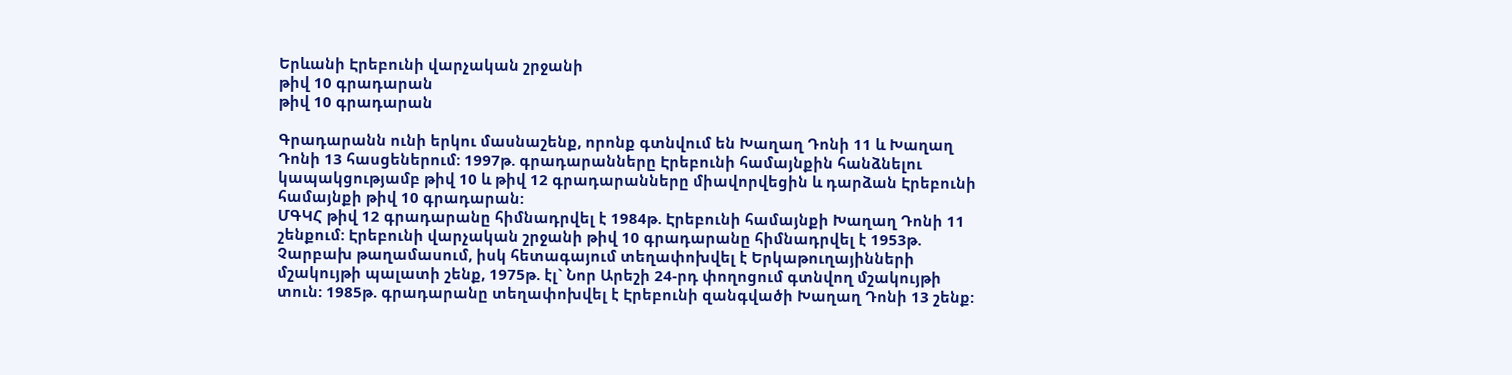Երևանի Էրեբունի վարչական շրջանի
թիվ 10 գրադարան
թիվ 10 գրադարան

Գրադարանն ունի երկու մասնաշենք, որոնք գտնվում են Խաղաղ Դոնի 11 և Խաղաղ Դոնի 13 հասցեներում: 1997թ. գրադարանները Էրեբունի համայնքին հանձնելու կապակցությամբ թիվ 10 և թիվ 12 գրադարանները միավորվեցին և դարձան Էրեբունի համայնքի թիվ 10 գրադարան:
ՄԳԿՀ թիվ 12 գրադարանը հիմնադրվել է 1984թ. Էրեբունի համայնքի Խաղաղ Դոնի 11 շենքում: Էրեբունի վարչական շրջանի թիվ 10 գրադարանը հիմնադրվել է 1953թ. Չարբախ թաղամասում, իսկ հետագայում տեղափոխվել է Երկաթուղայինների մշակույթի պալատի շենք, 1975թ. էլ` Նոր Արեշի 24-րդ փողոցում գտնվող մշակույթի տուն: 1985թ. գրադարանը տեղափոխվել է Էրեբունի զանգվածի Խաղաղ Դոնի 13 շենք: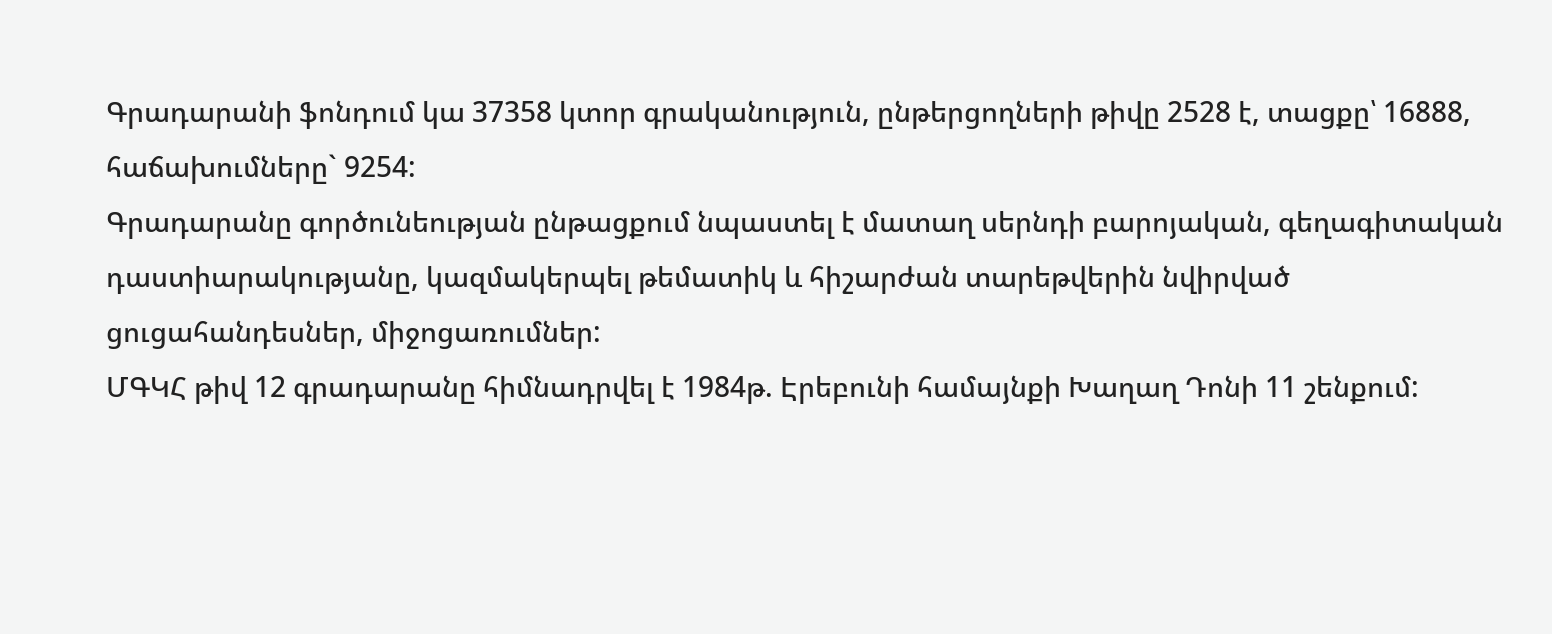Գրադարանի ֆոնդում կա 37358 կտոր գրականություն, ընթերցողների թիվը 2528 է, տացքը՝ 16888, հաճախումները` 9254:
Գրադարանը գործունեության ընթացքում նպաստել է մատաղ սերնդի բարոյական, գեղագիտական դաստիարակությանը, կազմակերպել թեմատիկ և հիշարժան տարեթվերին նվիրված ցուցահանդեսներ, միջոցառումներ:
ՄԳԿՀ թիվ 12 գրադարանը հիմնադրվել է 1984թ. Էրեբունի համայնքի Խաղաղ Դոնի 11 շենքում: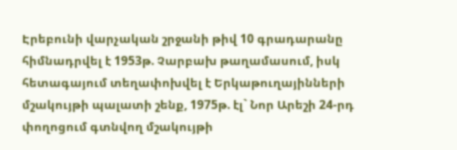Էրեբունի վարչական շրջանի թիվ 10 գրադարանը հիմնադրվել է 1953թ. Չարբախ թաղամասում, իսկ հետագայում տեղափոխվել է Երկաթուղայինների մշակույթի պալատի շենք, 1975թ. էլ` Նոր Արեշի 24-րդ փողոցում գտնվող մշակույթի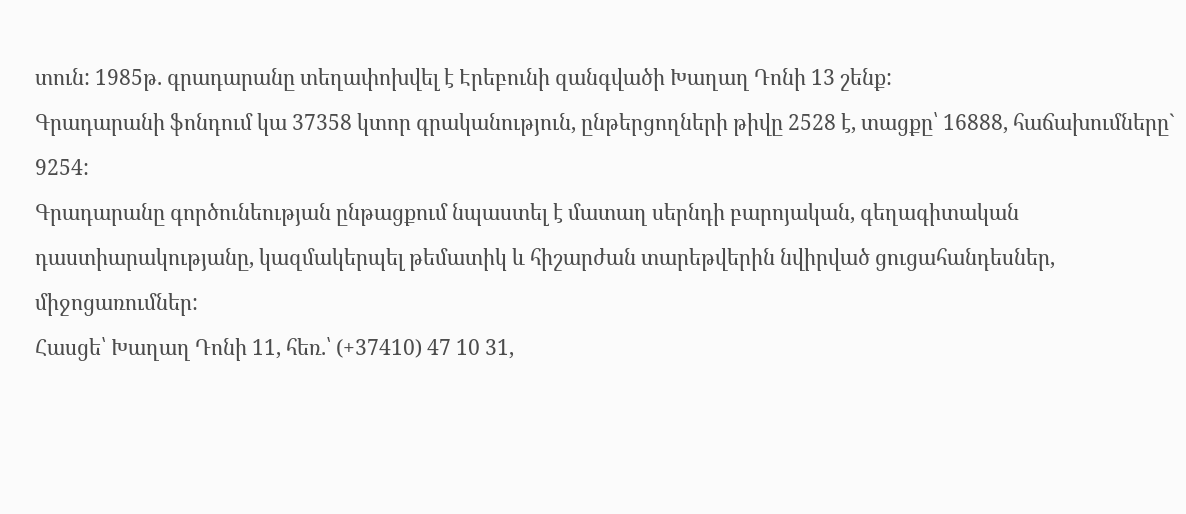տուն: 1985թ. գրադարանը տեղափոխվել է Էրեբունի զանգվածի Խաղաղ Դոնի 13 շենք:
Գրադարանի ֆոնդում կա 37358 կտոր գրականություն, ընթերցողների թիվը 2528 է, տացքը՝ 16888, հաճախումները` 9254:
Գրադարանը գործունեության ընթացքում նպաստել է մատաղ սերնդի բարոյական, գեղագիտական դաստիարակությանը, կազմակերպել թեմատիկ և հիշարժան տարեթվերին նվիրված ցուցահանդեսներ, միջոցառումներ:
Հասցե՝ Խաղաղ Դոնի 11, հեռ.՝ (+37410) 47 10 31,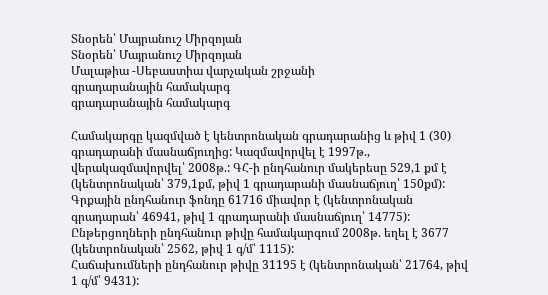Տնօրեն՝ Մայրանուշ Միրզոյան
Տնօրեն՝ Մայրանուշ Միրզոյան
Մալաթիա -Սեբաստիա վարչական շրջանի
գրադարանային համակարգ
գրադարանային համակարգ

Համակարգը կազմված է կենտրոնական գրադարանից և թիվ 1 (30) գրադարանի մասնաճյուղից: Կազմավորվել է 1997թ., վերակազմավորվել՝ 2008թ.: ԳՀ-ի ընդհանուր մակերեսը 529,1 քմ է (կենտրոնական՝ 379,1քմ, թիվ 1 գրադարանի մասնաճյուղ՝ 150քմ):
Գրքային ընդհանուր ֆոնդը 61716 միավոր է (կենտրոնական գրադարան՝ 46941, թիվ 1 գրադարանի մասնաճյուղ՝ 14775):
Ընթերցողների ընդհանուր թիվը համակարգում 2008թ. եղել է 3677 (կենտրոնական՝ 2562, թիվ 1 գ/մ՝ 1115):
Հաճախումների ընդհանուր թիվը 31195 է (կենտրոնական՝ 21764, թիվ 1 գ/մ՝ 9431):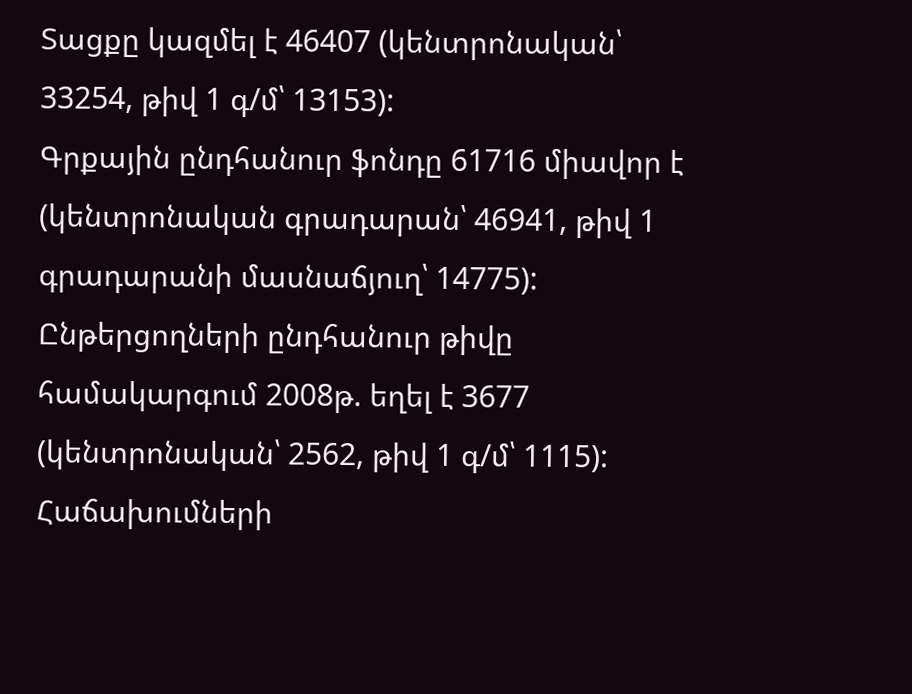Տացքը կազմել է 46407 (կենտրոնական՝ 33254, թիվ 1 գ/մ՝ 13153):
Գրքային ընդհանուր ֆոնդը 61716 միավոր է (կենտրոնական գրադարան՝ 46941, թիվ 1 գրադարանի մասնաճյուղ՝ 14775):
Ընթերցողների ընդհանուր թիվը համակարգում 2008թ. եղել է 3677 (կենտրոնական՝ 2562, թիվ 1 գ/մ՝ 1115):
Հաճախումների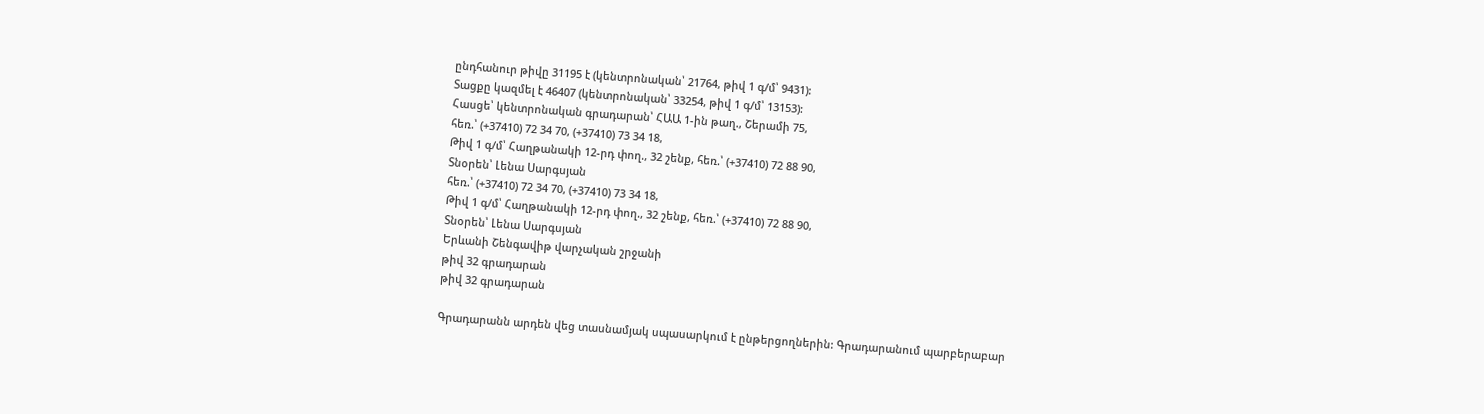ընդհանուր թիվը 31195 է (կենտրոնական՝ 21764, թիվ 1 գ/մ՝ 9431):
Տացքը կազմել է 46407 (կենտրոնական՝ 33254, թիվ 1 գ/մ՝ 13153):
Հասցե՝ կենտրոնական գրադարան՝ ՀԱԱ 1-ին թաղ., Շերամի 75,
հեռ.՝ (+37410) 72 34 70, (+37410) 73 34 18,
Թիվ 1 գ/մ՝ Հաղթանակի 12-րդ փող., 32 շենք, հեռ.՝ (+37410) 72 88 90,
Տնօրեն՝ Լենա Սարգսյան
հեռ.՝ (+37410) 72 34 70, (+37410) 73 34 18,
Թիվ 1 գ/մ՝ Հաղթանակի 12-րդ փող., 32 շենք, հեռ.՝ (+37410) 72 88 90,
Տնօրեն՝ Լենա Սարգսյան
Երևանի Շենգավիթ վարչական շրջանի
թիվ 32 գրադարան
թիվ 32 գրադարան

Գրադարանն արդեն վեց տասնամյակ սպասարկում է ընթերցողներին: Գրադարանում պարբերաբար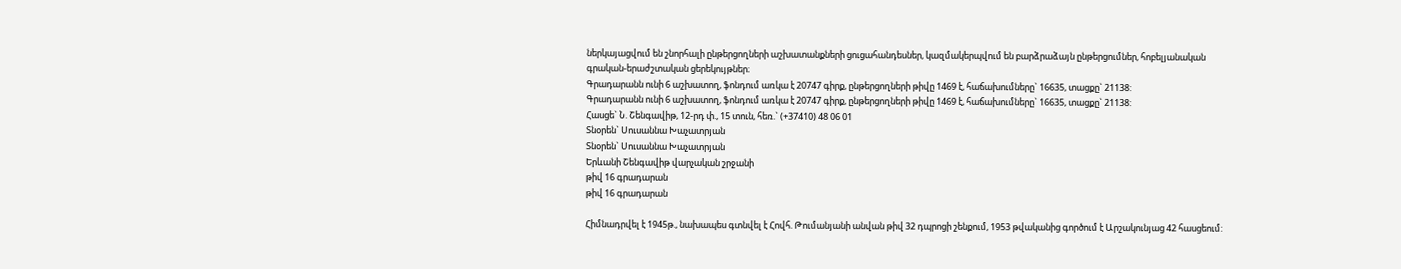ներկայացվում են շնորհալի ընթերցողների աշխատանքների ցուցահանդեսներ, կազմակերպվում են բարձրաձայն ընթերցումներ, հոբելյանական գրական-երաժշտական ցերեկույթներ։
Գրադարանն ունի 6 աշխատող, ֆոնդում առկա է 20747 գիրք, ընթերցողների թիվը 1469 է, հաճախումները` 16635, տացքը` 21138:
Գրադարանն ունի 6 աշխատող, ֆոնդում առկա է 20747 գիրք, ընթերցողների թիվը 1469 է, հաճախումները` 16635, տացքը` 21138:
Հասցե` Ն. Շենգավիթ, 12-րդ փ., 15 տուն, հեռ.` (+37410) 48 06 01
Տնօրեն` Սուսաննա Խաչատրյան
Տնօրեն` Սուսաննա Խաչատրյան
Երևանի Շենգավիթ վարչական շրջանի
թիվ 16 գրադարան
թիվ 16 գրադարան

Հիմնադրվել է 1945թ., նախապես գտնվել է Հովհ. Թումանյանի անվան թիվ 32 դպրոցի շենքում, 1953 թվականից գործում է Արշակունյաց 42 հասցեում: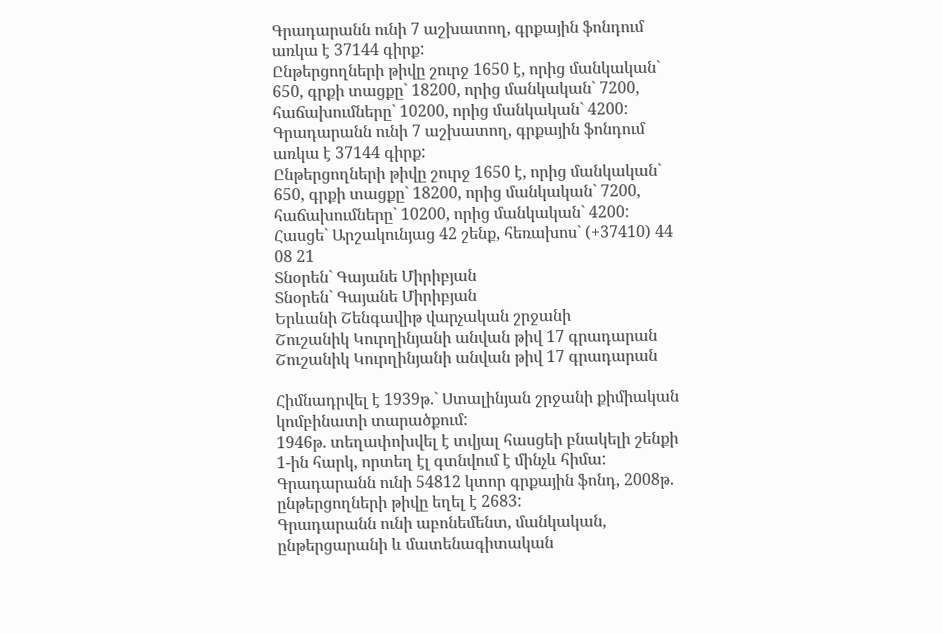Գրադարանն ունի 7 աշխատող, գրքային ֆոնդում առկա է 37144 գիրք:
Ընթերցողների թիվը շուրջ 1650 է, որից մանկական` 650, գրքի տացքը` 18200, որից մանկական` 7200, հաճախումները` 10200, որից մանկական` 4200:
Գրադարանն ունի 7 աշխատող, գրքային ֆոնդում առկա է 37144 գիրք:
Ընթերցողների թիվը շուրջ 1650 է, որից մանկական` 650, գրքի տացքը` 18200, որից մանկական` 7200, հաճախումները` 10200, որից մանկական` 4200:
Հասցե` Արշակունյաց 42 շենք, հեռախոս` (+37410) 44 08 21
Տնօրեն` Գայանե Միրիբյան
Տնօրեն` Գայանե Միրիբյան
Երևանի Շենգավիթ վարչական շրջանի
Շուշանիկ Կուրղինյանի անվան թիվ 17 գրադարան
Շուշանիկ Կուրղինյանի անվան թիվ 17 գրադարան

Հիմնադրվել է 1939թ.` Ստալինյան շրջանի քիմիական կոմբինատի տարածքում:
1946թ. տեղափոխվել է տվյալ հասցեի բնակելի շենքի 1-ին հարկ, որտեղ էլ գտնվում է մինչև հիմա: Գրադարանն ունի 54812 կտոր գրքային ֆոնդ, 2008թ. ընթերցողների թիվը եղել է 2683:
Գրադարանն ունի աբոնեմենտ, մանկական, ընթերցարանի և մատենագիտական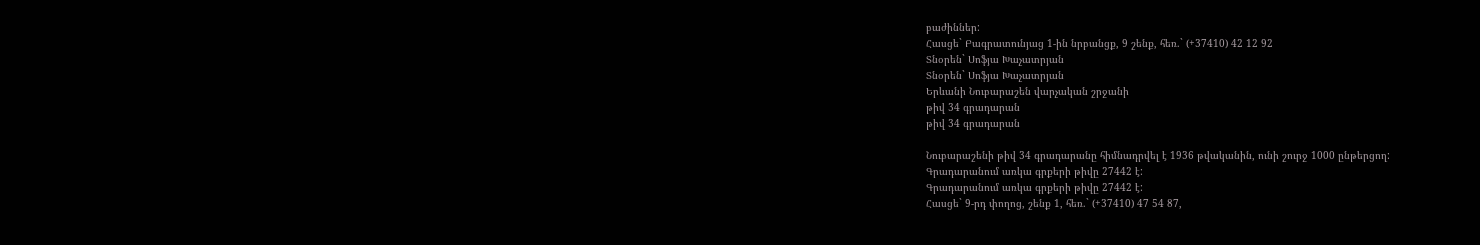բաժիններ:
Հասցե` Բագրատունյաց 1-ին նրբանցք, 9 շենք, հեռ.` (+37410) 42 12 92
Տնօրեն` Սոֆյա Խաչատրյան
Տնօրեն` Սոֆյա Խաչատրյան
Երևանի Նուբարաշեն վարչական շրջանի
թիվ 34 գրադարան
թիվ 34 գրադարան

Նուբարաշենի թիվ 34 գրադարանը հիմնադրվել է 1936 թվականին, ունի շուրջ 1000 ընթերցող:
Գրադարանում առկա գրքերի թիվը 27442 է:
Գրադարանում առկա գրքերի թիվը 27442 է:
Հասցե` 9-րդ փողոց, շենք 1, հեռ.` (+37410) 47 54 87,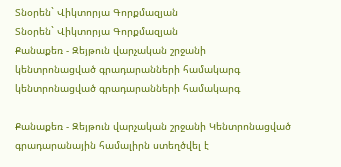Տնօրեն` Վիկտորյա Գորքմազյան
Տնօրեն` Վիկտորյա Գորքմազյան
Քանաքեռ - Զեյթուն վարչական շրջանի
կենտրոնացված գրադարանների համակարգ
կենտրոնացված գրադարանների համակարգ

Քանաքեռ - Զեյթուն վարչական շրջանի Կենտրոնացված գրադարանային համալիրն ստեղծվել է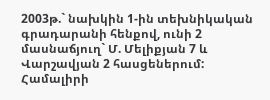2003թ.` նախկին 1-ին տեխնիկական գրադարանի հենքով, ունի 2 մասնաճյուղ` Մ. Մելիքյան 7 և Վարշավյան 2 հասցեներում: Համալիրի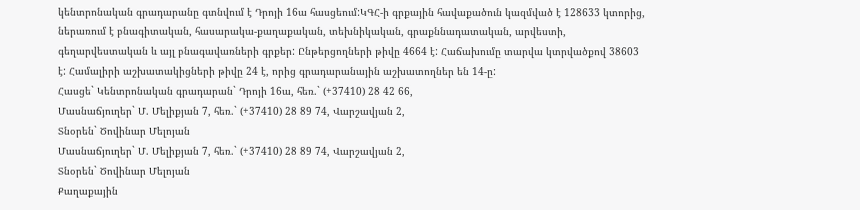կենտրոնական գրադարանը գտնվում է Դրոյի 16ա հասցեում:ԿԳՀ-ի գրքային հավաքածուն կազմված է 128633 կտորից, ներառում է բնագիտական, հասարակա-քաղաքական, տեխնիկական, գրաքննադատական, արվեստի, գեղարվեստական և այլ բնագավառների գրքեր: Ընթերցողների թիվը 4664 է: Հաճախումը տարվա կտրվածքով 38603 է: Համալիրի աշխատակիցների թիվը 24 է, որից գրադարանային աշխատողներ են 14-ը:
Հասցե` Կենտրոնական գրադարան` Դրոյի 16ա, հեռ.` (+37410) 28 42 66,
Մասնաճյուղեր` Մ. Մելիքյան 7, հեռ.` (+37410) 28 89 74, Վարշավյան 2,
Տնօրեն` Ծովինար Մելոյան
Մասնաճյուղեր` Մ. Մելիքյան 7, հեռ.` (+37410) 28 89 74, Վարշավյան 2,
Տնօրեն` Ծովինար Մելոյան
Քաղաքային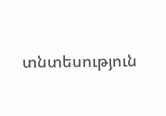տնտեսություն